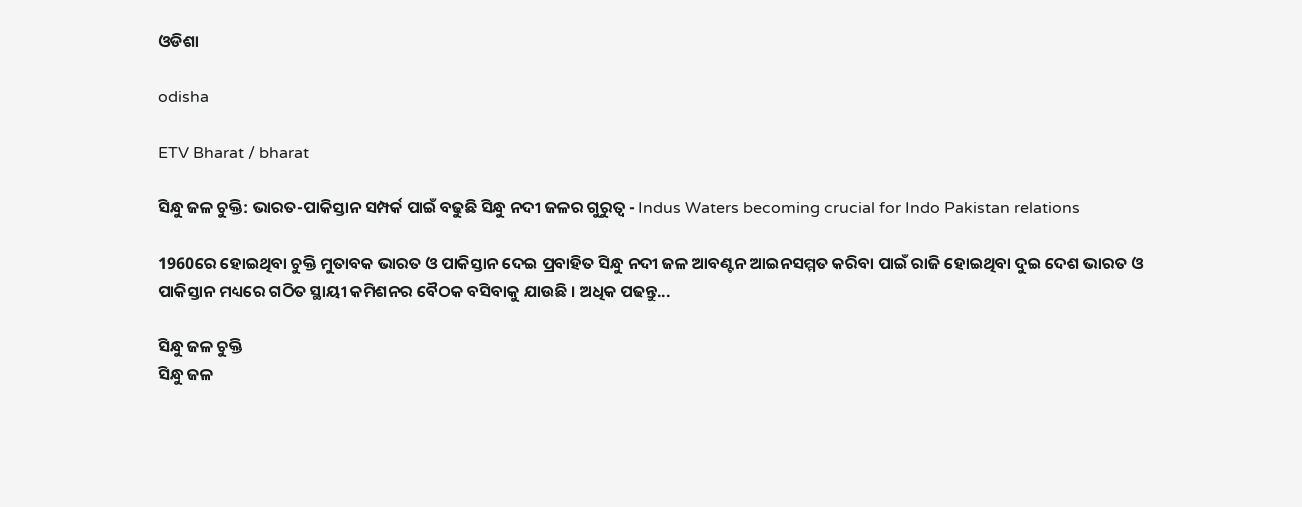ଓଡିଶା

odisha

ETV Bharat / bharat

ସିନ୍ଧୁ ଜଳ ଚୁକ୍ତି: ଭାରତ-ପାକିସ୍ତାନ ସମ୍ପର୍କ ପାଇଁ ବଢୁଛି ସିନ୍ଧୁ ନଦୀ ଜଳର ଗୁରୁତ୍ବ - Indus Waters becoming crucial for Indo Pakistan relations

1960ରେ ହୋଇଥିବା ଚୁକ୍ତି ମୁତାବକ ଭାରତ ଓ ପାକିସ୍ତାନ ଦେଇ ପ୍ରବାହିତ ସିନ୍ଧୁ ନଦୀ ଜଳ ଆବଣ୍ଟନ ଆଇନସମ୍ମତ କରିବା ପାଇଁ ରାଜି ହୋଇଥିବା ଦୁଇ ଦେଶ ଭାରତ ଓ ପାକିସ୍ତାନ ମଧ୍ୟରେ ଗଠିତ ସ୍ଥାୟୀ କମିଶନର ବୈଠକ ବସିବାକୁ ଯାଉଛି । ଅଧିକ ପଢନ୍ତୁ...

ସିନ୍ଧୁ ଜଳ ଚୁକ୍ତି
ସିନ୍ଧୁ ଜଳ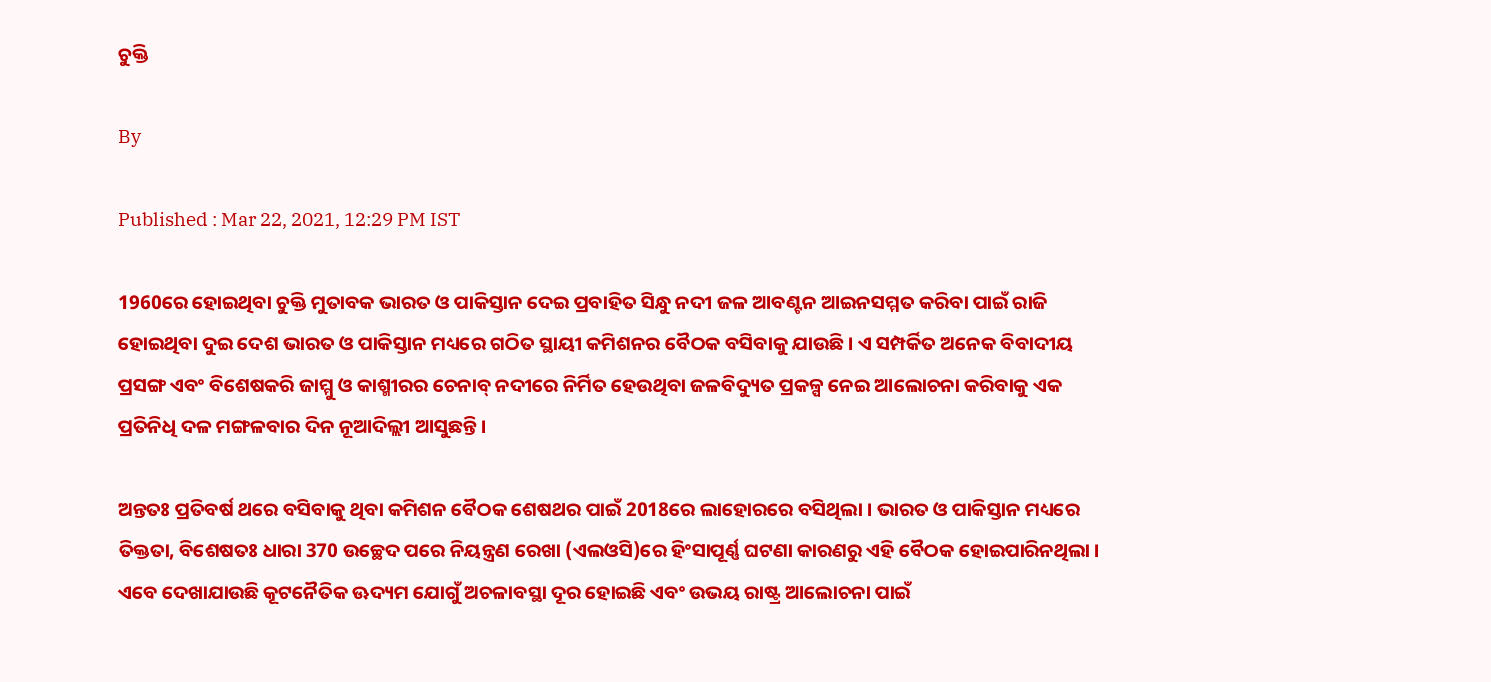ଚୁକ୍ତି

By

Published : Mar 22, 2021, 12:29 PM IST

1960ରେ ହୋଇଥିବା ଚୁକ୍ତି ମୁତାବକ ଭାରତ ଓ ପାକିସ୍ତାନ ଦେଇ ପ୍ରବାହିତ ସିନ୍ଧୁ ନଦୀ ଜଳ ଆବଣ୍ଟନ ଆଇନସମ୍ମତ କରିବା ପାଇଁ ରାଜି ହୋଇଥିବା ଦୁଇ ଦେଶ ଭାରତ ଓ ପାକିସ୍ତାନ ମଧ୍ୟରେ ଗଠିତ ସ୍ଥାୟୀ କମିଶନର ବୈଠକ ବସିବାକୁ ଯାଉଛି । ଏ ସମ୍ପର୍କିତ ଅନେକ ବିବାଦୀୟ ପ୍ରସଙ୍ଗ ଏବଂ ବିଶେଷକରି ଜାମ୍ମୁ ଓ କାଶ୍ମୀରର ଚେନାବ୍ ନଦୀରେ ନିର୍ମିତ ହେଉଥିବା ଜଳବିଦ୍ୟୁତ ପ୍ରକଳ୍ପ ନେଇ ଆଲୋଚନା କରିବାକୁ ଏକ ପ୍ରତିନିଧି ଦଳ ମଙ୍ଗଳବାର ଦିନ ନୂଆଦିଲ୍ଲୀ ଆସୁଛନ୍ତି ।

ଅନ୍ତତଃ ପ୍ରତିବର୍ଷ ଥରେ ବସିବାକୁ ଥିବା କମିଶନ ବୈଠକ ଶେଷଥର ପାଇଁ 2018ରେ ଲାହୋରରେ ବସିଥିଲା । ଭାରତ ଓ ପାକିସ୍ତାନ ମଧ୍ୟରେ ତିକ୍ତତା, ବିଶେଷତଃ ଧାରା 370 ଉଚ୍ଛେଦ ପରେ ନିୟନ୍ତ୍ରଣ ରେଖା (ଏଲଓସି)ରେ ହିଂସାପୂର୍ଣ୍ଣ ଘଟଣା କାରଣରୁ ଏହି ବୈଠକ ହୋଇପାରିନଥିଲା । ଏବେ ଦେଖାଯାଉଛି କୂଟନୈତିକ ଊଦ୍ୟମ ଯୋଗୁଁ ଅଚଳାବସ୍ଥା ଦୂର ହୋଇଛି ଏବଂ ଉଭୟ ରାଷ୍ଟ୍ର ଆଲୋଚନା ପାଇଁ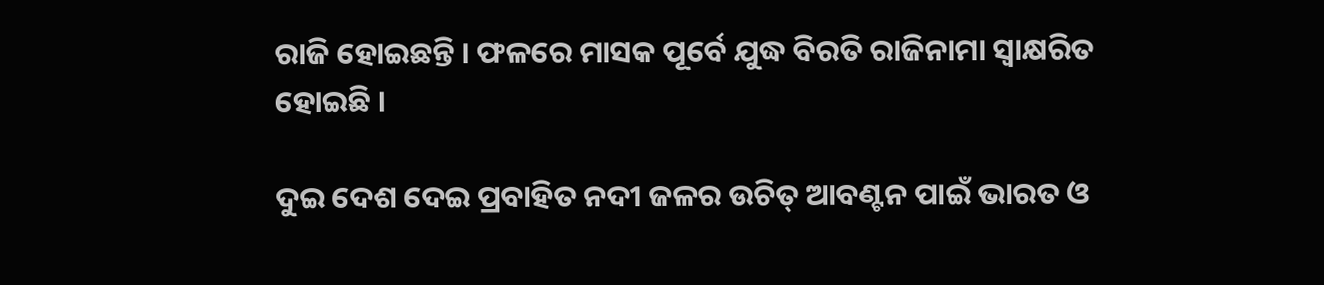ରାଜି ହୋଇଛନ୍ତି । ଫଳରେ ମାସକ ପୂର୍ବେ ଯୁଦ୍ଧ ବିରତି ରାଜିନାମା ସ୍ବାକ୍ଷରିତ ହୋଇଛି ।

ଦୁଇ ଦେଶ ଦେଇ ପ୍ରବାହିତ ନଦୀ ଜଳର ଉଚିତ୍ ଆବଣ୍ଟନ ପାଇଁ ଭାରତ ଓ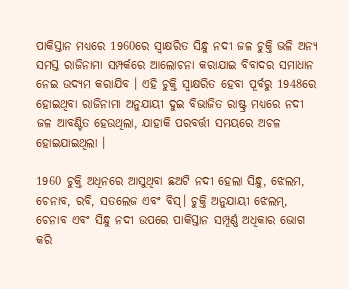ପାକିସ୍ତାନ ମଧ୍ୟରେ 1960ରେ ସ୍ବାକ୍ଷରିତ ସିନ୍ଧୁ ନଦୀ ଜଳ ଚୁକ୍ତି ଭଳି ଅନ୍ୟ ସମସ୍ତ ରାଜିନାମା ସମ୍ପର୍କରେ ଆଲୋଚନା କରାଯାଇ ବିବାଦର ସମାଧାନ ନେଇ ଉଦ୍ୟମ କରାଯିବ । ଏହି ଚୁକ୍ତି ସ୍ବାକ୍ଷରିତ ହେବା ପୂର୍ବରୁ 1948ରେ ହୋଇଥିବା ରାଜିନାମା ଅନୁଯାୟୀ ଦୁଇ ବିଭାଜିତ ରାଷ୍ଟ୍ର ମଧ୍ୟରେ ନଦୀ ଜଳ ଆବଣ୍ଟିତ ହେଉଥିଲା, ଯାହାକି ପରବର୍ତ୍ତୀ ସମୟରେ ଅଚଳ ହୋଇଯାଇଥିଲା ।

1960 ଚୁକ୍ତି ଅଧିନରେ ଆସୁଥିବା ଛଅଟି ନଦୀ ହେଲା ସିନ୍ଧୁ, ଝେଲମ, ଚେନାବ, ରବି, ସତଲେଜ ଏବଂ ବିସ୍। ଚୁକ୍ତି ଅନୁଯାୟୀ ଝେଲମ୍, ଚେନାବ ଏବଂ ସିନ୍ଧୁ ନଦୀ ଉପରେ ପାକିସ୍ତାନ ସମ୍ପୂର୍ଣ୍ଣ ଅଧିକାର ଭୋଗ କରି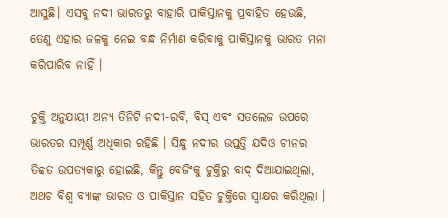ଆସୁଛି। ଏସବୁ ନଦୀ ଭାରତରୁ ବାହାରି ପାକିସ୍ତାନକୁ ପ୍ରବାହିତ ହେଉଛି, ତେଣୁ ଏହାର ଜଳକୁ ନେଇ ବନ୍ଧ ନିର୍ମାଣ କରିବାକୁ ପାକିସ୍ତାନକୁ ଭାରତ ମନା କରିପାରିବ ନାହିଁ ।

ଚୁକ୍ତି ଅନୁଯାୟୀ ଅନ୍ୟ ତିନିଟି ନଦୀ-ରବି, ବିସ୍ ଏବଂ ସତଲେଜ ଉପରେ ଭାରତର ସମ୍ପୂର୍ଣ୍ଣ ଅଧିକାର ରହିଛି । ସିନ୍ଧୁ ନଦୀର ଉପ୍ତତ୍ତି ଯଦିଓ ଚୀନର ତିବ୍ବତ ଉପତ୍ୟକାରୁ ହୋଇଛି, କିନ୍ତୁ ବେଜିଂକୁ ଚୁକ୍ତିରୁ ବାଦ୍ ଦିଆଯାଇଥିଲା, ଅଥଚ ବିଶ୍ବ ବ୍ୟାଙ୍କ ଭାରତ ଓ ପାକିସ୍ତାନ ସହିତ ଚୁକ୍ତିରେ ସ୍ବାକ୍ଷର କରିଥିଲା ।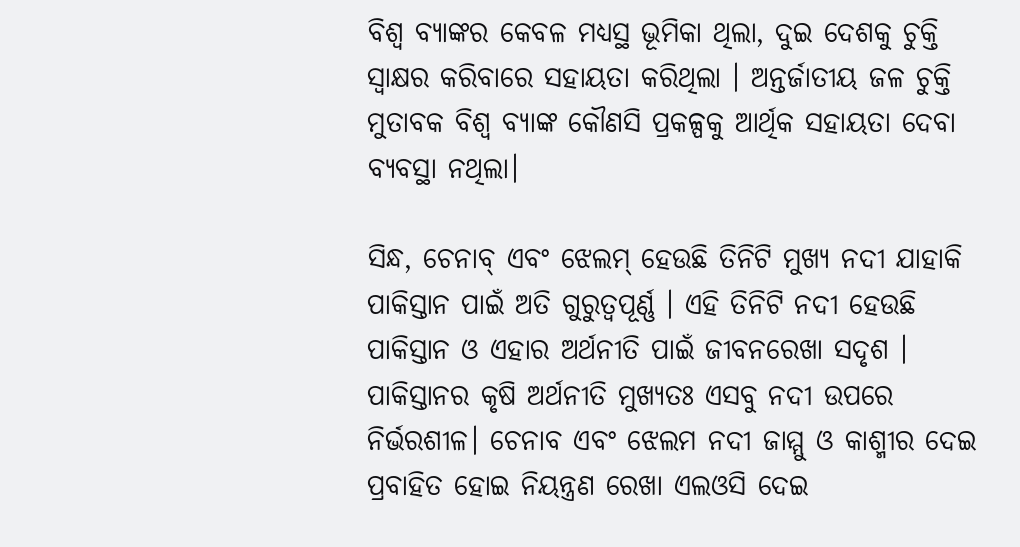ବିଶ୍ବ ବ୍ୟାଙ୍କର କେବଳ ମଧ୍ୟସ୍ଥ ଭୂମିକା ଥିଲା, ଦୁଇ ଦେଶକୁ ଚୁକ୍ତି ସ୍ବାକ୍ଷର କରିବାରେ ସହାୟତା କରିଥିଲା । ଅନ୍ତର୍ଜାତୀୟ ଜଳ ଚୁକ୍ତି ମୁତାବକ ବିଶ୍ବ ବ୍ୟାଙ୍କ କୌଣସି ପ୍ରକଳ୍ପକୁ ଆର୍ଥିକ ସହାୟତା ଦେବା ବ୍ୟବସ୍ଥା ନଥିଲା।

ସିନ୍ଧ, ଚେନାବ୍ ଏବଂ ଝେଲମ୍ ହେଉଛି ତିନିଟି ମୁଖ୍ୟ ନଦୀ ଯାହାକି ପାକିସ୍ତାନ ପାଇଁ ଅତି ଗୁରୁତ୍ବପୂର୍ଣ୍ଣ । ଏହି ତିନିଟି ନଦୀ ହେଉଛି ପାକିସ୍ତାନ ଓ ଏହାର ଅର୍ଥନୀତି ପାଇଁ ଜୀବନରେଖା ସଦୃଶ । ପାକିସ୍ତାନର କୃଷି ଅର୍ଥନୀତି ମୁଖ୍ୟତଃ ଏସବୁ ନଦୀ ଉପରେ ନିର୍ଭରଶୀଳ। ଚେନାବ ଏବଂ ଝେଲମ ନଦୀ ଜାମ୍ମୁ ଓ କାଶ୍ମୀର ଦେଇ ପ୍ରବାହିତ ହୋଇ ନିୟନ୍ତ୍ରଣ ରେଖା ଏଲଓସି ଦେଇ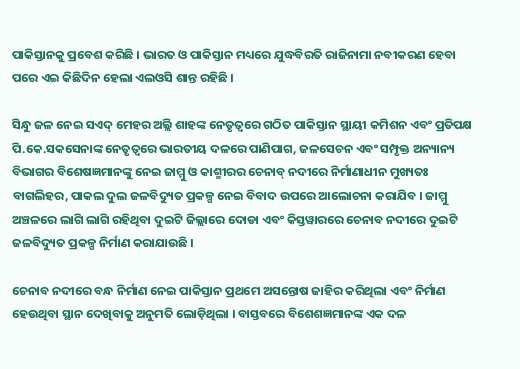ପାକିସ୍ତାନକୁ ପ୍ରବେଶ କରିଛି । ଭାରତ ଓ ପାକିସ୍ତାନ ମଧ୍ୟରେ ଯୁଦ୍ଧବିରତି ରାଜିନାମା ନବୀକରଣ ହେବା ପରେ ଏଇ କିଛିଦିନ ହେଲା ଏଲଓସି ଶାନ୍ତ ରହିଛି ।

ସିନ୍ଧୁ ଜଳ ନେଇ ସଏଦ୍ ମେହର ଅଲ୍ଲି ଶାହଙ୍କ ନେତୃତ୍ବରେ ଗଠିତ ପାକିସ୍ତାନ ସ୍ଥାୟୀ କମିଶନ ଏବଂ ପ୍ରତିପକ୍ଷ ପି.କେ.ସକସେନାଙ୍କ ନେତୃତ୍ବରେ ଭାରତୀୟ ଦଳରେ ପାଣିପାଗ, ଜଳସେଚନ ଏବଂ ସମ୍ପୃକ୍ତ ଅନ୍ୟାନ୍ୟ ବିଭାଗର ବିଶେଷଜ୍ଞମାନଙ୍କୁ ନେଇ ଜାମ୍ମୁ ଓ କାଶ୍ମୀରର ଚେନାବ୍ ନଦୀରେ ନିର୍ମାଣାଧୀନ ମୁଖ୍ୟତଃ ବାଗଲିହର, ପାକଲ ଦୁଲ ଜଳବିଦ୍ୟୁତ ପ୍ରକଳ୍ପ ନେଇ ବିବାଦ ଉପରେ ଆଲୋଚନା କରାଯିବ । ଜାମ୍ମୁ ଅଞ୍ଚଳରେ ଲାଗି ଲାଗି ରହିଥିବା ଦୁଇଟି ଜିଲ୍ଲାରେ ଦୋଡା ଏବଂ କିସ୍ତୱାରରେ ଚେନାବ ନଦୀରେ ଦୁଇଟି ଜଳବିଦ୍ୟୁତ ପ୍ରକଳ୍ପ ନିର୍ମାଣ କରାଯାଉଛି ।

ଚେନାବ ନଦୀରେ ବନ୍ଧ ନିର୍ମାଣ ନେଇ ପାକିସ୍ତାନ ପ୍ରଥମେ ଅସନ୍ତୋଷ ଜାହିର କରିଥିଲା ଏବଂ ନିର୍ମାଣ ହେଉଥିବା ସ୍ଥାନ ଦେଖିବାକୁ ଅନୁମତି ଲୋଡ଼ିଥିଲା । ବାସ୍ତବରେ ବିଶେଶଜ୍ଞମାନଙ୍କ ଏକ ଦଳ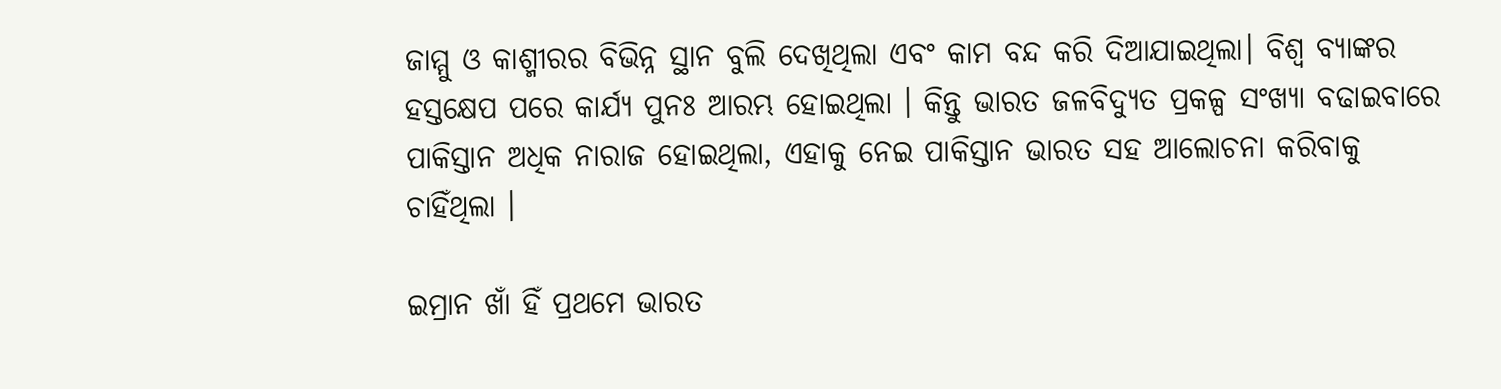ଜାମ୍ମୁ ଓ କାଶ୍ମୀରର ବିଭିନ୍ନ ସ୍ଥାନ ବୁଲି ଦେଖିଥିଲା ଏବଂ କାମ ବନ୍ଦ କରି ଦିଆଯାଇଥିଲା। ବିଶ୍ବ ବ୍ୟାଙ୍କର ହସ୍ତକ୍ଷେପ ପରେ କାର୍ଯ୍ୟ ପୁନଃ ଆରମ୍ଭ ହୋଇଥିଲା । କିନ୍ତୁ ଭାରତ ଜଳବିଦ୍ୟୁତ ପ୍ରକଳ୍ପ ସଂଖ୍ୟା ବଢାଇବାରେ ପାକିସ୍ତାନ ଅଧିକ ନାରାଜ ହୋଇଥିଲା, ଏହାକୁ ନେଇ ପାକିସ୍ତାନ ଭାରତ ସହ ଆଲୋଚନା କରିବାକୁ ଚାହିଁଥିଲା ।

ଇମ୍ରାନ ଖାଁ ହିଁ ପ୍ରଥମେ ଭାରତ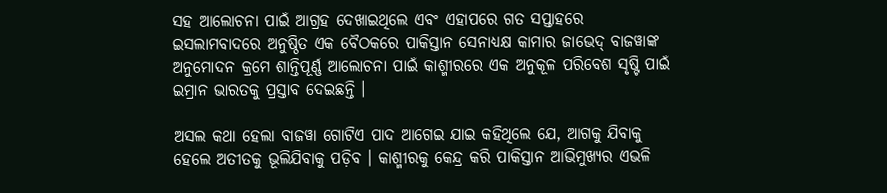ସହ ଆଲୋଚନା ପାଇଁ ଆଗ୍ରହ ଦେଖାଇଥିଲେ ଏବଂ ଏହାପରେ ଗତ ସପ୍ତାହରେ ଇସଲାମବାଦରେ ଅନୁଷ୍ଠିତ ଏକ ବୈଠକରେ ପାକିସ୍ତାନ ସେନାଧ୍ୟକ୍ଷ କାମାର ଜାଭେଦ୍ ବାଜୱାଙ୍କ ଅନୁମୋଦନ କ୍ରମେ ଶାନ୍ତିପୂର୍ଣ୍ଣ ଆଲୋଚନା ପାଇଁ କାଶ୍ମୀରରେ ଏକ ଅନୁକୂଳ ପରିବେଶ ସୃଷ୍ଟି ପାଇଁ ଇମ୍ରାନ ଭାରତକୁ ପ୍ରସ୍ତାବ ଦେଇଛନ୍ତି ।

ଅସଲ କଥା ହେଲା ବାଜୱା ଗୋଟିଏ ପାଦ ଆଗେଇ ଯାଇ କହିଥିଲେ ଯେ, ଆଗକୁ ଯିବାକୁ ହେଲେ ଅତୀତକୁ ଭୂଲିଯିବାକୁ ପଡ଼ିବ । କାଶ୍ମୀରକୁ କେନ୍ଦ୍ର କରି ପାକିସ୍ତାନ ଆଭିମୁଖ୍ୟର ଏଭଳି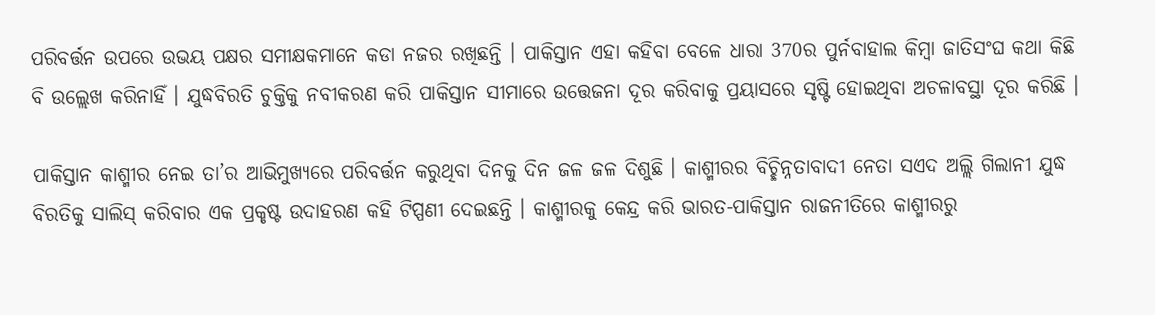ପରିବର୍ତ୍ତନ ଉପରେ ଉଭୟ ପକ୍ଷର ସମୀକ୍ଷକମାନେ କଡା ନଜର ରଖିଛନ୍ତି । ପାକିସ୍ତାନ ଏହା କହିବା ବେଳେ ଧାରା 370ର ପୁର୍ନବାହାଲ କିମ୍ବା ଜାତିସଂଘ କଥା କିଛି ବି ଉଲ୍ଲେଖ କରିନାହିଁ । ଯୁଦ୍ଧବିରତି ଚୁକ୍ତିକୁ ନବୀକରଣ କରି ପାକିସ୍ତାନ ସୀମାରେ ଉତ୍ତେଜନା ଦୂର କରିବାକୁ ପ୍ରୟାସରେ ସୃଷ୍ଟି ହୋଇଥିବା ଅଚଳାବସ୍ଥା ଦୂର କରିଛି ।

ପାକିସ୍ତାନ କାଶ୍ମୀର ନେଇ ତା’ର ଆଭିମୁଖ୍ୟରେ ପରିବର୍ତ୍ତନ କରୁଥିବା ଦିନକୁ ଦିନ ଜଳ ଜଳ ଦିଶୁଛି । କାଶ୍ମୀରର ବିଚ୍ଛିନ୍ନତାବାଦୀ ନେତା ସଏଦ ଅଲ୍ଲି ଗିଲାନୀ ଯୁଦ୍ଧ ବିରତିକୁ ସାଲିସ୍ କରିବାର ଏକ ପ୍ରକୃଷ୍ଟ ଉଦାହରଣ କହି ଟିପ୍ପଣୀ ଦେଇଛନ୍ତି । କାଶ୍ମୀରକୁ କେନ୍ଦ୍ର କରି ଭାରତ-ପାକିସ୍ତାନ ରାଜନୀତିରେ କାଶ୍ମୀରରୁ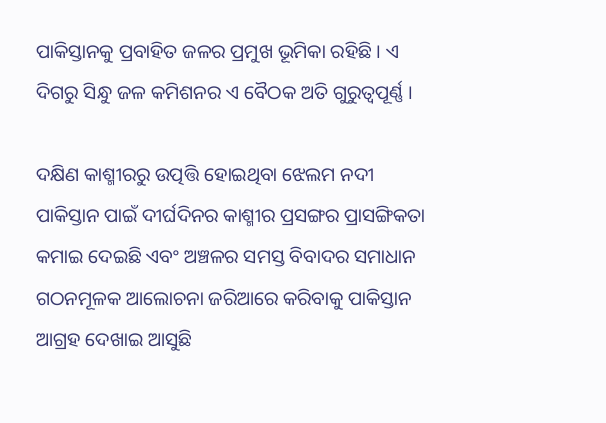ପାକିସ୍ତାନକୁ ପ୍ରବାହିତ ଜଳର ପ୍ରମୁଖ ଭୂମିକା ରହିଛି । ଏ ଦିଗରୁ ସିନ୍ଧୁ ଜଳ କମିଶନର ଏ ବୈଠକ ଅତି ଗୁରୁତ୍ବପୂର୍ଣ୍ଣ ।

ଦକ୍ଷିଣ କାଶ୍ମୀରରୁ ଉତ୍ପତ୍ତି ହୋଇଥିବା ଝେଲମ ନଦୀ ପାକିସ୍ତାନ ପାଇଁ ଦୀର୍ଘଦିନର କାଶ୍ମୀର ପ୍ରସଙ୍ଗର ପ୍ରାସଙ୍ଗିକତା କମାଇ ଦେଇଛି ଏବଂ ଅଞ୍ଚଳର ସମସ୍ତ ବିବାଦର ସମାଧାନ ଗଠନମୂଳକ ଆଲୋଚନା ଜରିଆରେ କରିବାକୁ ପାକିସ୍ତାନ ଆଗ୍ରହ ଦେଖାଇ ଆସୁଛି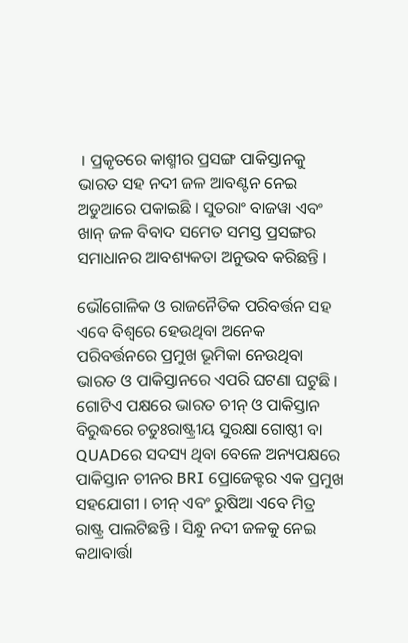। ପ୍ରକୃତରେ କାଶ୍ମୀର ପ୍ରସଙ୍ଗ ପାକିସ୍ତାନକୁ ଭାରତ ସହ ନଦୀ ଜଳ ଆବଣ୍ଟନ ନେଇ ଅଡୁଆରେ ପକାଇଛି । ସୁତରାଂ ବାଜୱା ଏବଂ ଖାନ୍ ଜଳ ବିବାଦ ସମେତ ସମସ୍ତ ପ୍ରସଙ୍ଗର ସମାଧାନର ଆବଶ୍ୟକତା ଅନୁଭବ କରିଛନ୍ତି ।

ଭୌଗୋଳିକ ଓ ରାଜନୈତିକ ପରିବର୍ତ୍ତନ ସହ ଏବେ ବିଶ୍ବରେ ହେଉଥିବା ଅନେକ ପରିବର୍ତ୍ତନରେ ପ୍ରମୁଖ ଭୂମିକା ନେଉଥିବା ଭାରତ ଓ ପାକିସ୍ତାନରେ ଏପରି ଘଟଣା ଘଟୁଛି । ଗୋଟିଏ ପକ୍ଷରେ ଭାରତ ଚୀନ୍ ଓ ପାକିସ୍ତାନ ବିରୁଦ୍ଧରେ ଚତୁଃରାଷ୍ଟ୍ରୀୟ ସୁରକ୍ଷା ଗୋଷ୍ଠୀ ବା QUADରେ ସଦସ୍ୟ ଥିବା ବେଳେ ଅନ୍ୟପକ୍ଷରେ ପାକିସ୍ତାନ ଚୀନର BRI ପ୍ରୋଜେକ୍ଟର ଏକ ପ୍ରମୁଖ ସହଯୋଗୀ । ଚୀନ୍ ଏବଂ ରୁଷିଆ ଏବେ ମିତ୍ର ରାଷ୍ଟ୍ର ପାଲଟିଛନ୍ତି । ସିନ୍ଧୁ ନଦୀ ଜଳକୁ ନେଇ କଥାବାର୍ତ୍ତା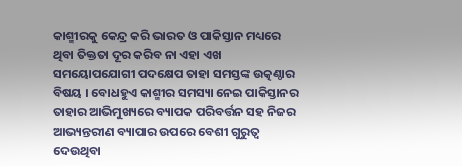କାଶ୍ମୀରକୁ କେନ୍ଦ୍ର କରି ଭାରତ ଓ ପାକିସ୍ତାନ ମଧ୍ୟରେ ଥିବା ତିକ୍ତତା ଦୂର କରିବ ନା ଏହା ଏଖ ସମୟୋପଯୋଗୀ ପଦକ୍ଷେପ ତାହା ସମସ୍ତଙ୍କ ଉତ୍କଣ୍ଠାର ବିଷୟ । ବୋଧହୁଏ କାଶ୍ମୀର ସମସ୍ୟା ନେଇ ପାକିସ୍ତାନର ତାହାର ଆଭିମୁଖ୍ୟରେ ବ୍ୟାପକ ପରିବର୍ତ୍ତନ ସହ ନିଜର ଆଭ୍ୟନ୍ତରୀଣ ବ୍ୟାପାର ଉପରେ ବେଶୀ ଗୁରୁତ୍ବ ଦେଉଥିବା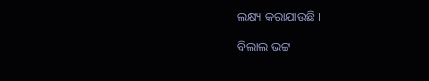ଲକ୍ଷ୍ୟ କରାଯାଉଛି ।

ବିଲାଲ ଭଟ୍ଟ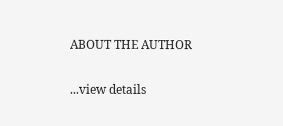ABOUT THE AUTHOR

...view details